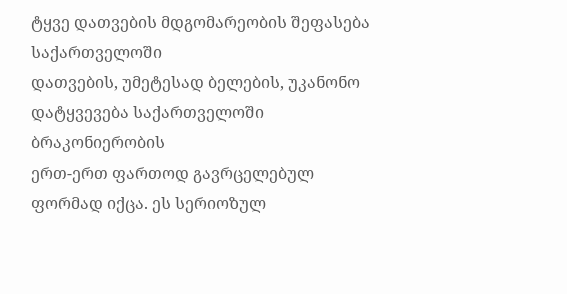ტყვე დათვების მდგომარეობის შეფასება საქართველოში
დათვების, უმეტესად ბელების, უკანონო დატყვევება საქართველოში ბრაკონიერობის
ერთ-ერთ ფართოდ გავრცელებულ ფორმად იქცა. ეს სერიოზულ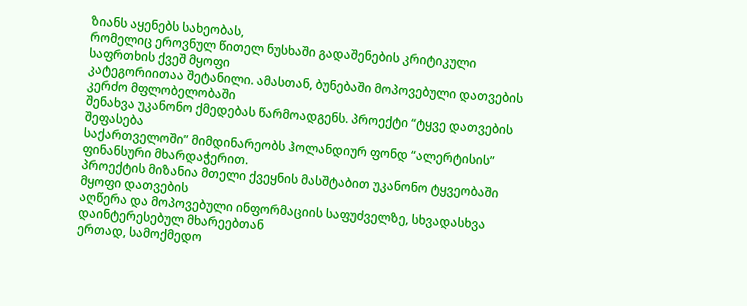ზიანს აყენებს სახეობას,
რომელიც ეროვნულ წითელ ნუსხაში გადაშენების კრიტიკული საფრთხის ქვეშ მყოფი
კატეგორიითაა შეტანილი. ამასთან, ბუნებაში მოპოვებული დათვების კერძო მფლობელობაში
შენახვა უკანონო ქმედებას წარმოადგენს. პროექტი “ტყვე დათვების შეფასება
საქართველოში” მიმდინარეობს ჰოლანდიურ ფონდ “ალერტისის” ფინანსური მხარდაჭერით.
პროექტის მიზანია მთელი ქვეყნის მასშტაბით უკანონო ტყვეობაში მყოფი დათვების
აღწერა და მოპოვებული ინფორმაციის საფუძველზე, სხვადასხვა დაინტერესებულ მხარეებთან
ერთად, სამოქმედო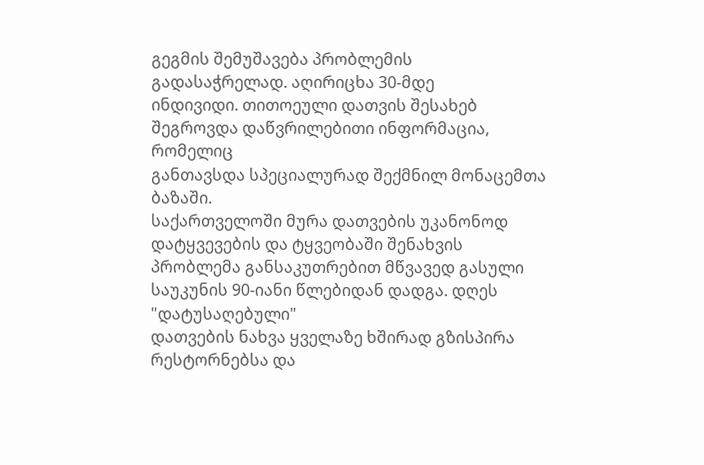გეგმის შემუშავება პრობლემის გადასაჭრელად. აღირიცხა 30-მდე
ინდივიდი. თითოეული დათვის შესახებ შეგროვდა დაწვრილებითი ინფორმაცია, რომელიც
განთავსდა სპეციალურად შექმნილ მონაცემთა ბაზაში.
საქართველოში მურა დათვების უკანონოდ დატყვევების და ტყვეობაში შენახვის
პრობლემა განსაკუთრებით მწვავედ გასული საუკუნის 90-იანი წლებიდან დადგა. დღეს "დატუსაღებული"
დათვების ნახვა ყველაზე ხშირად გზისპირა რესტორნებსა და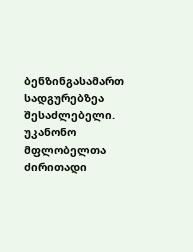ბენზინგასამართ სადგურებზეა
შესაძლებელი. უკანონო მფლობელთა ძირითადი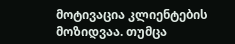მოტივაცია კლიენტების მოზიდვაა. თუმცა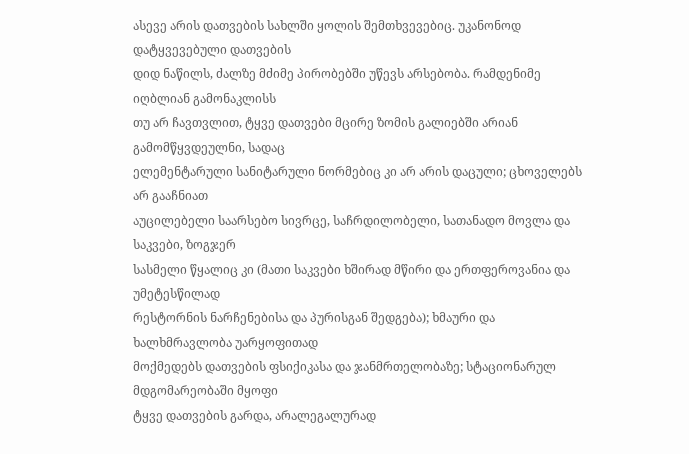ასევე არის დათვების სახლში ყოლის შემთხვევებიც. უკანონოდ დატყვევებული დათვების
დიდ ნაწილს, ძალზე მძიმე პირობებში უწევს არსებობა. რამდენიმე იღბლიან გამონაკლისს
თუ არ ჩავთვლით, ტყვე დათვები მცირე ზომის გალიებში არიან გამომწყვდეულნი, სადაც
ელემენტარული სანიტარული ნორმებიც კი არ არის დაცული; ცხოველებს არ გააჩნიათ
აუცილებელი საარსებო სივრცე, საჩრდილობელი, სათანადო მოვლა და საკვები, ზოგჯერ
სასმელი წყალიც კი (მათი საკვები ხშირად მწირი და ერთფეროვანია და უმეტესწილად
რესტორნის ნარჩენებისა და პურისგან შედგება); ხმაური და ხალხმრავლობა უარყოფითად
მოქმედებს დათვების ფსიქიკასა და ჯანმრთელობაზე; სტაციონარულ მდგომარეობაში მყოფი
ტყვე დათვების გარდა, არალეგალურად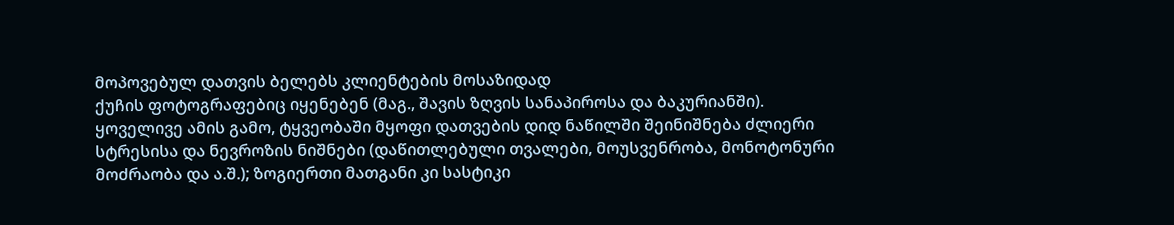მოპოვებულ დათვის ბელებს კლიენტების მოსაზიდად
ქუჩის ფოტოგრაფებიც იყენებენ (მაგ., შავის ზღვის სანაპიროსა და ბაკურიანში).
ყოველივე ამის გამო, ტყვეობაში მყოფი დათვების დიდ ნაწილში შეინიშნება ძლიერი
სტრესისა და ნევროზის ნიშნები (დაწითლებული თვალები, მოუსვენრობა, მონოტონური
მოძრაობა და ა.შ.); ზოგიერთი მათგანი კი სასტიკი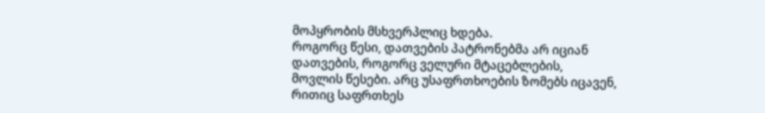მოპყრობის მსხვერპლიც ხდება.
როგორც წესი, დათვების პატრონებმა არ იციან დათვების, როგორც ველური მტაცებლების,
მოვლის წესები. არც უსაფრთხოების ზომებს იცავენ, რითიც საფრთხეს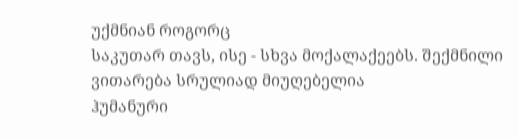უქმნიან როგორც
საკუთარ თავს, ისე - სხვა მოქალაქეებს. შექმნილი ვითარება სრულიად მიუღებელია
ჰუმანური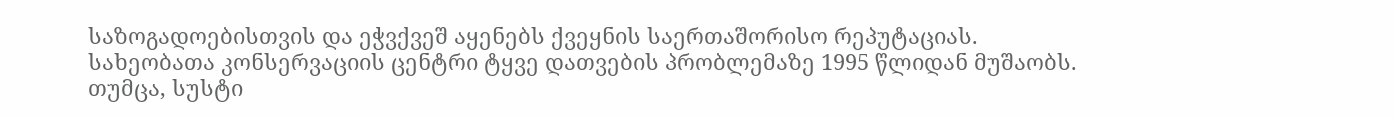საზოგადოებისთვის და ეჭვქვეშ აყენებს ქვეყნის საერთაშორისო რეპუტაციას.
სახეობათა კონსერვაციის ცენტრი ტყვე დათვების პრობლემაზე 1995 წლიდან მუშაობს.
თუმცა, სუსტი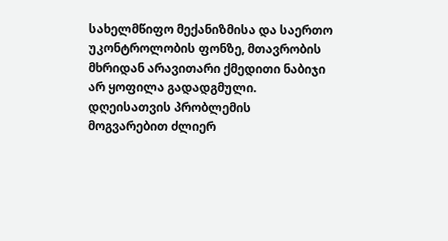სახელმწიფო მექანიზმისა და საერთო უკონტროლობის ფონზე, მთავრობის
მხრიდან არავითარი ქმედითი ნაბიჯი არ ყოფილა გადადგმული. დღეისათვის პრობლემის
მოგვარებით ძლიერ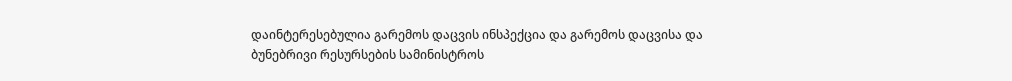დაინტერესებულია გარემოს დაცვის ინსპექცია და გარემოს დაცვისა და
ბუნებრივი რესურსების სამინისტროს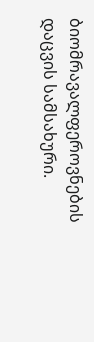ბიომრავალფეროვნების დაცვის სამსახური.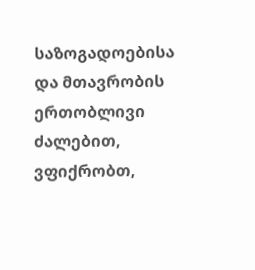საზოგადოებისა და მთავრობის ერთობლივი ძალებით, ვფიქრობთ,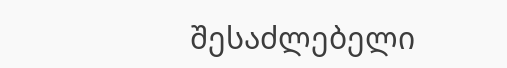შესაძლებელი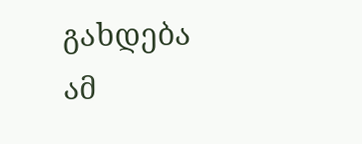გახდება ამ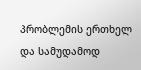პრობლემის ერთხელ და სამუდამოდ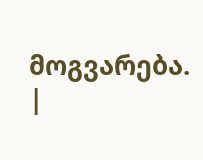მოგვარება.
|